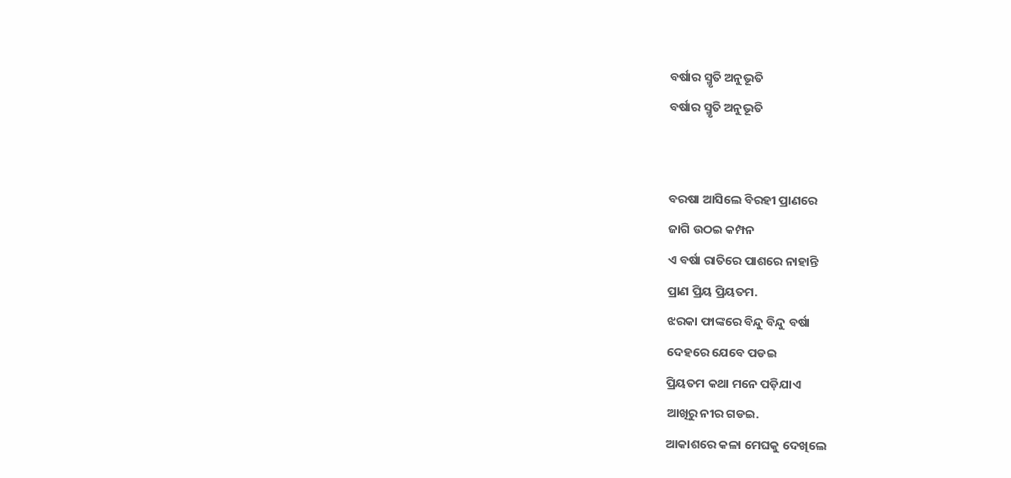ବର୍ଷାର ସ୍ମୃତି ଅନୁଭୂତି
ବର୍ଷାର ସ୍ମୃତି ଅନୁଭୂତି


ବରଷା ଆସିଲେ ବିରହୀ ପ୍ରାଣରେ
ଜାଗି ଉଠଇ କମ୍ପନ
ଏ ବର୍ଷା ରାତିରେ ପାଶରେ ନାହାନ୍ତି
ପ୍ରାଣ ପ୍ରିୟ ପ୍ରିୟତମ.
ଝରକା ଫାଙ୍କରେ ବିନ୍ଦୁ ବିନ୍ଦୁ ବର୍ଷା
ଦେହରେ ଯେବେ ପଡଇ
ପ୍ରିୟତମ କଥା ମନେ ପଡ଼ିଯାଏ
ଆଖିରୁ ନୀର ଗଡଇ.
ଆକାଶରେ କଳା ମେଘକୁ ଦେଖିଲେ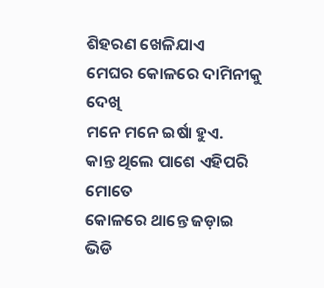ଶିହରଣ ଖେଳିଯାଏ
ମେଘର କୋଳରେ ଦାମିନୀକୁ ଦେଖି
ମନେ ମନେ ଇର୍ଷା ହୁଏ.
କାନ୍ତ ଥିଲେ ପାଶେ ଏହିପରି ମୋତେ
କୋଳରେ ଥାନ୍ତେ ଜଡ଼ାଇ
ଭିଡି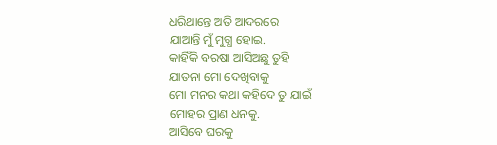ଧରିଥାନ୍ତେ ଅତି ଆଦରରେ
ଯାଆନ୍ତି ମୁଁ ମୁଗ୍ଧ ହୋଇ.
କାହିଁକି ବରଷା ଆସିଅଛୁ ତୁହି
ଯାତନା ମୋ ଦେଖିବାକୁ
ମୋ ମନର କଥା କହିଦେ ତୁ ଯାଇଁ
ମୋହର ପ୍ରାଣ ଧନକୁ.
ଆସିବେ ଘରକୁ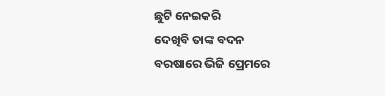ଛୁଟି ନେଇକରି
ଦେଖିବି ତାଙ୍କ ବଦନ
ବରଷାରେ ଭିଜି ପ୍ରେମରେ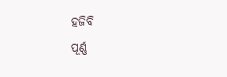ହଜିବି
ପୂର୍ଣ୍ଣ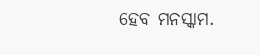ହେବ ମନସ୍କାମ.